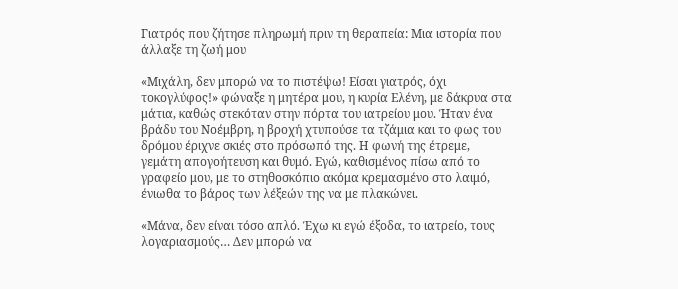Γιατρός που ζήτησε πληρωμή πριν τη θεραπεία: Μια ιστορία που άλλαξε τη ζωή μου

«Μιχάλη, δεν μπορώ να το πιστέψω! Είσαι γιατρός, όχι τοκογλύφος!» φώναξε η μητέρα μου, η κυρία Ελένη, με δάκρυα στα μάτια, καθώς στεκόταν στην πόρτα του ιατρείου μου. Ήταν ένα βράδυ του Νοέμβρη, η βροχή χτυπούσε τα τζάμια και το φως του δρόμου έριχνε σκιές στο πρόσωπό της. Η φωνή της έτρεμε, γεμάτη απογοήτευση και θυμό. Εγώ, καθισμένος πίσω από το γραφείο μου, με το στηθοσκόπιο ακόμα κρεμασμένο στο λαιμό, ένιωθα το βάρος των λέξεών της να με πλακώνει.

«Μάνα, δεν είναι τόσο απλό. Έχω κι εγώ έξοδα, το ιατρείο, τους λογαριασμούς… Δεν μπορώ να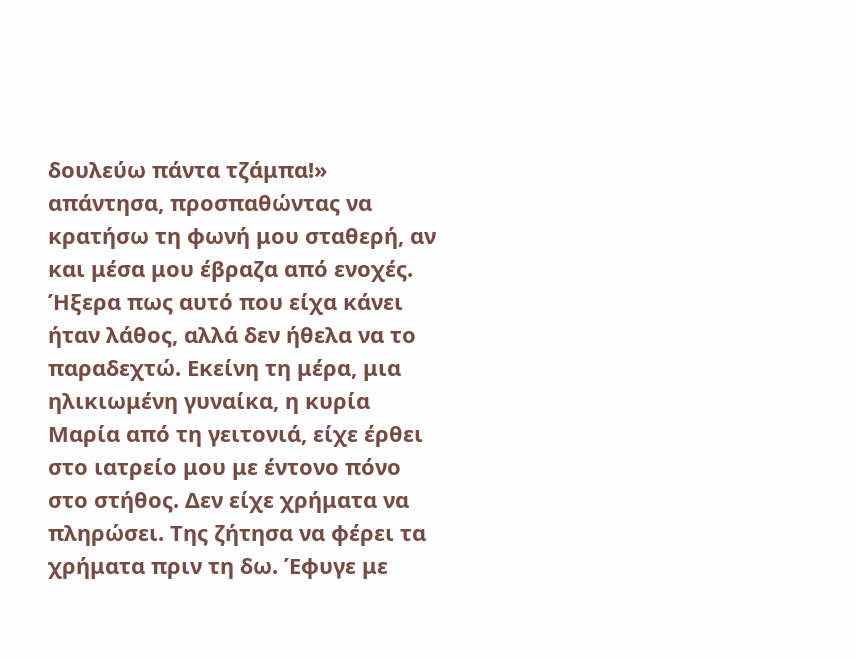δουλεύω πάντα τζάμπα!» απάντησα, προσπαθώντας να κρατήσω τη φωνή μου σταθερή, αν και μέσα μου έβραζα από ενοχές. Ήξερα πως αυτό που είχα κάνει ήταν λάθος, αλλά δεν ήθελα να το παραδεχτώ. Εκείνη τη μέρα, μια ηλικιωμένη γυναίκα, η κυρία Μαρία από τη γειτονιά, είχε έρθει στο ιατρείο μου με έντονο πόνο στο στήθος. Δεν είχε χρήματα να πληρώσει. Της ζήτησα να φέρει τα χρήματα πριν τη δω. Έφυγε με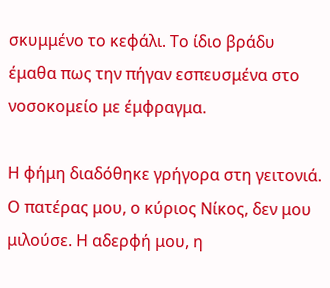σκυμμένο το κεφάλι. Το ίδιο βράδυ έμαθα πως την πήγαν εσπευσμένα στο νοσοκομείο με έμφραγμα.

Η φήμη διαδόθηκε γρήγορα στη γειτονιά. Ο πατέρας μου, ο κύριος Νίκος, δεν μου μιλούσε. Η αδερφή μου, η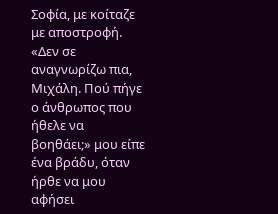Σοφία, με κοίταζε με αποστροφή. «Δεν σε αναγνωρίζω πια, Μιχάλη. Πού πήγε ο άνθρωπος που ήθελε να βοηθάει;» μου είπε ένα βράδυ, όταν ήρθε να μου αφήσει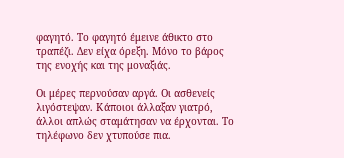φαγητό. Το φαγητό έμεινε άθικτο στο τραπέζι. Δεν είχα όρεξη. Μόνο το βάρος της ενοχής και της μοναξιάς.

Οι μέρες περνούσαν αργά. Οι ασθενείς λιγόστεψαν. Κάποιοι άλλαξαν γιατρό, άλλοι απλώς σταμάτησαν να έρχονται. Το τηλέφωνο δεν χτυπούσε πια.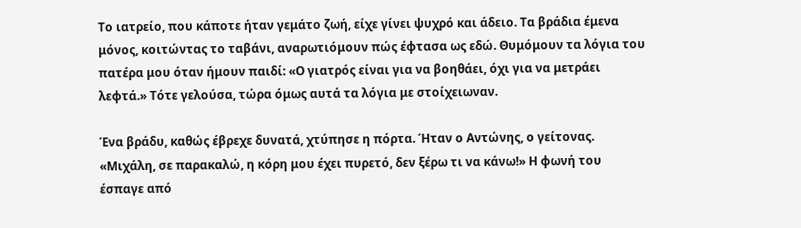Το ιατρείο, που κάποτε ήταν γεμάτο ζωή, είχε γίνει ψυχρό και άδειο. Τα βράδια έμενα μόνος, κοιτώντας το ταβάνι, αναρωτιόμουν πώς έφτασα ως εδώ. Θυμόμουν τα λόγια του πατέρα μου όταν ήμουν παιδί: «Ο γιατρός είναι για να βοηθάει, όχι για να μετράει λεφτά.» Τότε γελούσα, τώρα όμως αυτά τα λόγια με στοίχειωναν.

Ένα βράδυ, καθώς έβρεχε δυνατά, χτύπησε η πόρτα. Ήταν ο Αντώνης, ο γείτονας. «Μιχάλη, σε παρακαλώ, η κόρη μου έχει πυρετό, δεν ξέρω τι να κάνω!» Η φωνή του έσπαγε από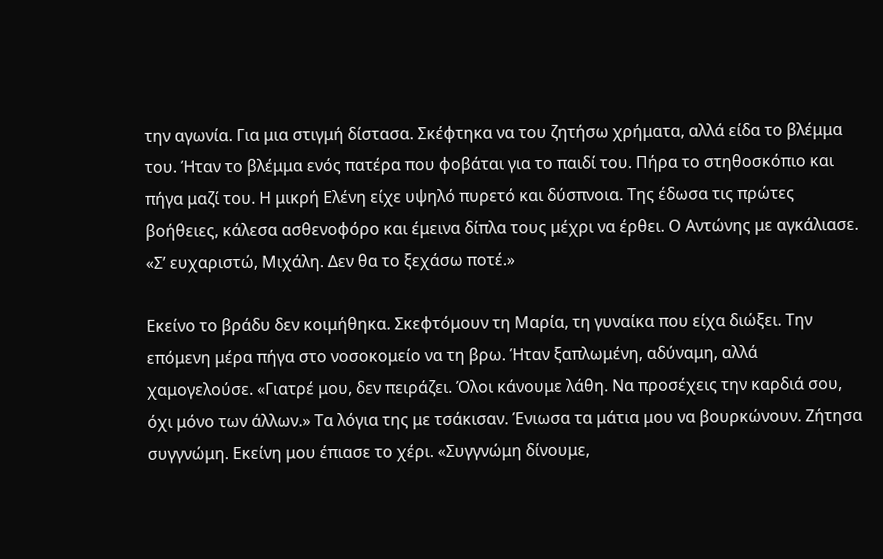την αγωνία. Για μια στιγμή δίστασα. Σκέφτηκα να του ζητήσω χρήματα, αλλά είδα το βλέμμα του. Ήταν το βλέμμα ενός πατέρα που φοβάται για το παιδί του. Πήρα το στηθοσκόπιο και πήγα μαζί του. Η μικρή Ελένη είχε υψηλό πυρετό και δύσπνοια. Της έδωσα τις πρώτες βοήθειες, κάλεσα ασθενοφόρο και έμεινα δίπλα τους μέχρι να έρθει. Ο Αντώνης με αγκάλιασε. «Σ’ ευχαριστώ, Μιχάλη. Δεν θα το ξεχάσω ποτέ.»

Εκείνο το βράδυ δεν κοιμήθηκα. Σκεφτόμουν τη Μαρία, τη γυναίκα που είχα διώξει. Την επόμενη μέρα πήγα στο νοσοκομείο να τη βρω. Ήταν ξαπλωμένη, αδύναμη, αλλά χαμογελούσε. «Γιατρέ μου, δεν πειράζει. Όλοι κάνουμε λάθη. Να προσέχεις την καρδιά σου, όχι μόνο των άλλων.» Τα λόγια της με τσάκισαν. Ένιωσα τα μάτια μου να βουρκώνουν. Ζήτησα συγγνώμη. Εκείνη μου έπιασε το χέρι. «Συγγνώμη δίνουμε,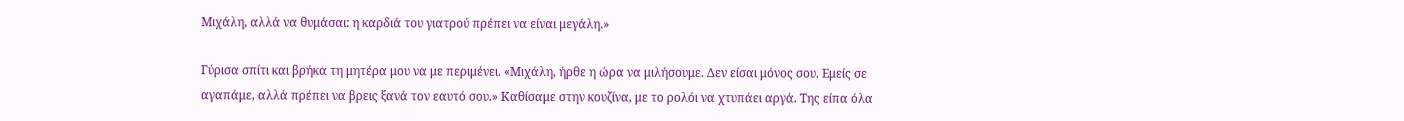Μιχάλη, αλλά να θυμάσαι: η καρδιά του γιατρού πρέπει να είναι μεγάλη.»

Γύρισα σπίτι και βρήκα τη μητέρα μου να με περιμένει. «Μιχάλη, ήρθε η ώρα να μιλήσουμε. Δεν είσαι μόνος σου. Εμείς σε αγαπάμε, αλλά πρέπει να βρεις ξανά τον εαυτό σου.» Καθίσαμε στην κουζίνα, με το ρολόι να χτυπάει αργά. Της είπα όλα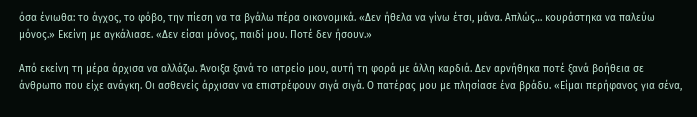όσα ένιωθα: το άγχος, το φόβο, την πίεση να τα βγάλω πέρα οικονομικά. «Δεν ήθελα να γίνω έτσι, μάνα. Απλώς… κουράστηκα να παλεύω μόνος.» Εκείνη με αγκάλιασε. «Δεν είσαι μόνος, παιδί μου. Ποτέ δεν ήσουν.»

Από εκείνη τη μέρα άρχισα να αλλάζω. Άνοιξα ξανά το ιατρείο μου, αυτή τη φορά με άλλη καρδιά. Δεν αρνήθηκα ποτέ ξανά βοήθεια σε άνθρωπο που είχε ανάγκη. Οι ασθενείς άρχισαν να επιστρέφουν σιγά σιγά. Ο πατέρας μου με πλησίασε ένα βράδυ. «Είμαι περήφανος για σένα,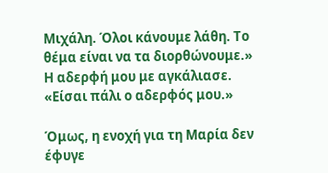Μιχάλη. Όλοι κάνουμε λάθη. Το θέμα είναι να τα διορθώνουμε.» Η αδερφή μου με αγκάλιασε. «Είσαι πάλι ο αδερφός μου.»

Όμως, η ενοχή για τη Μαρία δεν έφυγε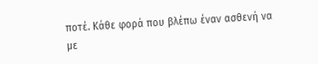ποτέ. Κάθε φορά που βλέπω έναν ασθενή να με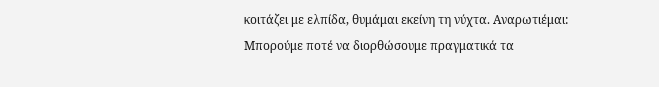κοιτάζει με ελπίδα, θυμάμαι εκείνη τη νύχτα. Αναρωτιέμαι: Μπορούμε ποτέ να διορθώσουμε πραγματικά τα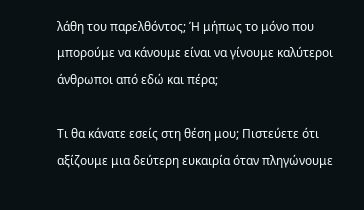λάθη του παρελθόντος; Ή μήπως το μόνο που μπορούμε να κάνουμε είναι να γίνουμε καλύτεροι άνθρωποι από εδώ και πέρα;

Τι θα κάνατε εσείς στη θέση μου; Πιστεύετε ότι αξίζουμε μια δεύτερη ευκαιρία όταν πληγώνουμε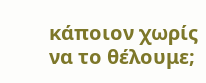κάποιον χωρίς να το θέλουμε;